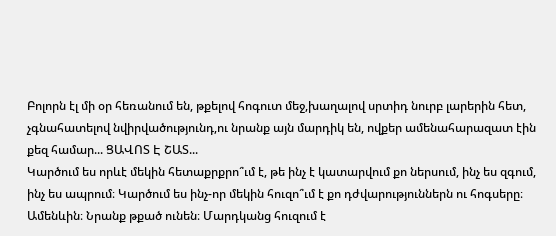Բոլորն էլ մի օր հեռանում են, թքելով հոգուտ մեջ,խաղալով սրտիդ նուրբ լարերին հետ, չգնահատելով նվիրվածությունդ,ու նրանք այն մարդիկ են, ովքեր ամենահարազատ էին քեզ համար... ՑԱՎՈՏ Է ՇԱՏ...
Կարծում ես որևէ մեկին հետաքրքրո՞ւմ է, թե ինչ է կատարվում քո ներսում, ինչ ես զգում, ինչ ես ապրում։ Կարծում ես ինչ-որ մեկին հուզո՞ւմ է քո դժվարություններն ու հոգսերը։ Ամենևին։ Նրանք թքած ունեն։ Մարդկանց հուզում է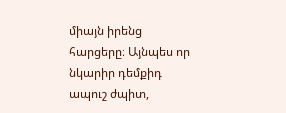միայն իրենց հարցերը։ Այնպես որ նկարիր դեմքիդ ապուշ ժպիտ,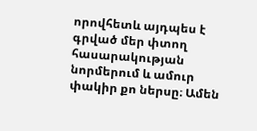որովհետև այդպես է գրված մեր փտող հասարակության նորմերում և ամուր փակիր քո ներսը։ Ամեն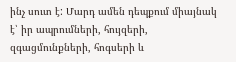ինչ սուտ է: Մարդ ամեն դեպքում միայնակ է՝ իր ապրումների, հույզերի, զգացմունքների, հոգսերի և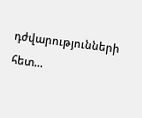դժվարությունների հետ...